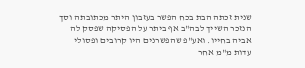שנית זכתה הבת בכח הפשר בעזבון היתר מכתובתה וסך הנזכר השייך לבה"ב אף ביתר על הפסיקה שפסק לה אביה בחייו. ואע"פ שהפשרנים היו קרובים ופסולי עדות מ"מ אחר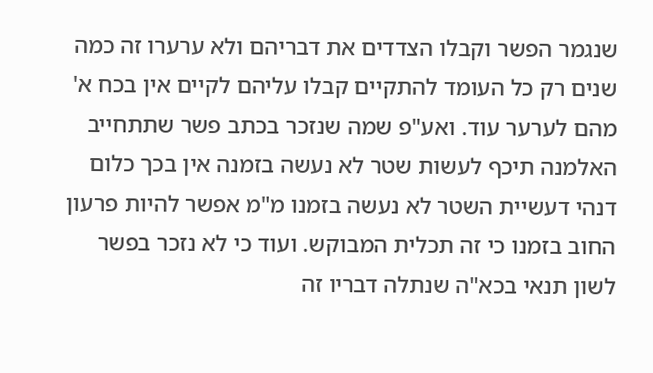שנגמר הפשר וקבלו הצדדים את דבריהם ולא ערערו זה כמה שנים רק כל העומד להתקיים קבלו עליהם לקיים אין בכח א' מהם לערער עוד. ואע"פ שמה שנזכר בכתב פשר שתתחייב האלמנה תיכף לעשות שטר לא נעשה בזמנה אין בכך כלום דנהי דעשיית השטר לא נעשה בזמנו מ"מ אפשר להיות פרעון החוב בזמנו כי זה תכלית המבוקש. ועוד כי לא נזכר בפשר לשון תנאי בכא"ה שנתלה דבריו זה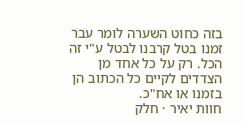בזה כחוט השערה לומר עבר זמנו בטל קרבנו לבטל ע"י זה הכל. רק על כל אחד מן הצדדים לקיים כל הכתוב הן בזמנו או אח"כ.
חוות יאיר · חלק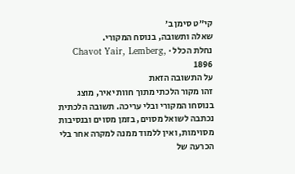קי״ט סימן ב׳
שאלה ותשובה, בנוסח המקורי.
נחלת הכלל · Chavot Yair, Lemberg, 1896
על התשובה הזאת
זהו מקור הלכתי מתוך חוות יאיר, מוצג בנוסחו המקורי ובלי עריכה. תשובה הלכתית נכתבה לשואל מסוים, בזמן מסוים ובנסיבות מסוימות, ואין ללמוד ממנה למקרה אחר בלי הכרעה של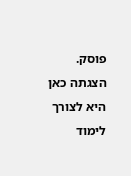פוסק. הצגתה כאן היא לצורך לימוד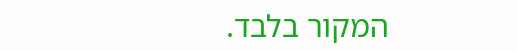המקור בלבד.